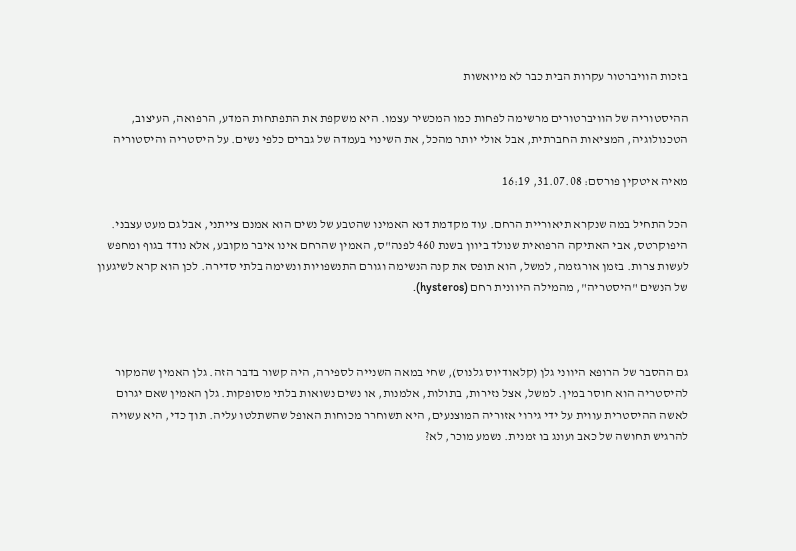בזכות הוויברטור עקרות הבית כבר לא מיואשות

ההיסטוריה של הוויברטורים מרשימה לפחות כמו המכשיר עצמו. היא משקפת את התפתחות המדע, הרפואה, העיצוב, הטכנולוגיה, המציאות החברתית, אבל אולי יותר מהכל, את השינוי בעמדה של גברים כלפי נשים. על היסטריה והיסטוריה

מאיה איטקין פורסם: 31.07.08, 16:19

הכל התחיל במה שנקרא תיאוריית הרחם. עוד מקדמת דנא האמינו שהטבע של נשים הוא אמנם צייתני, אבל גם מעט עצבני. היפוקרטס, אבי האתיקה הרפואית שנולד ביוון בשנת 460 לפנה"ס, האמין שהרחם אינו איבר מקובע, אלא נודד בגוף ומחפש לעשות צרות. בזמן אורגזמה, למשל, הוא תופס את קנה הנשימה וגורם התנשפויות ונשימה בלתי סדירה. לכן הוא קרא לשיגעון של הנשים "היסטריה", מהמילה היוונית רחם (hysteros).



גם ההסבר של הרופא היווני גלן (קלאודיוס גלנוס), שחי במאה השנייה לספירה, היה קשור בדבר הזה. גלן האמין שהמקור להיסטריה הוא חוסר במין. למשל, אצל נזירות, בתולות, אלמנות, או נשים נשואות בלתי מסופקות. גלן האמין שאם יגרום לאשה ההיסטרית עווית על ידי גירוי אזוריה המוצנעים, היא תשוחרר מכוחות האופל שהשתלטו עליה. תוך כדי, היא עשויה להרגיש תחושה של כאב ועונג בו זמנית. נשמע מוכר, לא?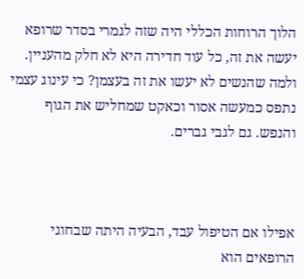הלוך הרוחות הכללי היה שזה לגמרי בסדר שרופא יעשה את זה, כל עוד חדירה היא לא חלק מהעניין. ולמה שהנשים לא יעשו את זה בעצמן? כי עינוג עצמי נתפס כמעשה אסור וכאקט שמחליש את הגוף והנפש. גם לגבי גברים.



אפילו אם הטיפול עבד, הבעיה היתה שבחוגי הרופאים הוא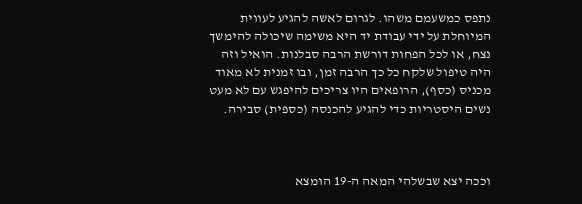נתפס כמשעמם משהו. לגרום לאשה להגיע לעווית המיוחלת על ידי עבודת יד היא משימה שיכולה להימשך נצח, או לכל הפחות דורשת הרבה סבלנות. הואיל וזה היה טיפול שלקח כל כך הרבה זמן, ובו זמנית לא מאוד מכניס (כסף), הרופאים היו צריכים להיפגש עם לא מעט נשים היסטריות כדי להגיע להכנסה (כספית) סבירה.



וככה יצא שבשלהי המאה ה-19 הומצא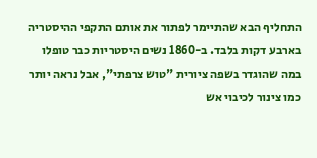התחליף הבא שהתיימר לפתור את אותם התקפי ההיסטריה בארבע דקות בלבד. ב-1860 נשים היסטריות כבר טופלו במה שהוגדר בשפה ציורית "טוש צרפתי", אבל נראה יותר כמו צינור לכיבוי אש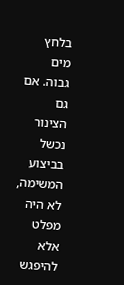בלחץ מים גבוה. אם גם הצינור נכשל בביצוע המשימה, לא היה מפלט אלא להיפגש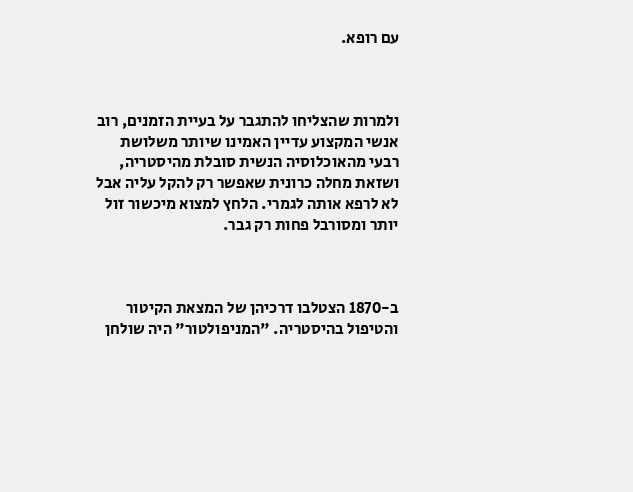עם רופא.



ולמרות שהצליחו להתגבר על בעיית הזמנים, רוב אנשי המקצוע עדיין האמינו שיותר משלושת רבעי מהאוכלוסיה הנשית סובלת מהיסטריה, ושזאת מחלה כרונית שאפשר רק להקל עליה אבל לא לרפא אותה לגמרי. הלחץ למצוא מיכשור זול יותר ומסורבל פחות רק גבר.



ב-1870 הצטלבו דרכיהן של המצאת הקיטור והטיפול בהיסטריה. "המניפולטור" היה שולחן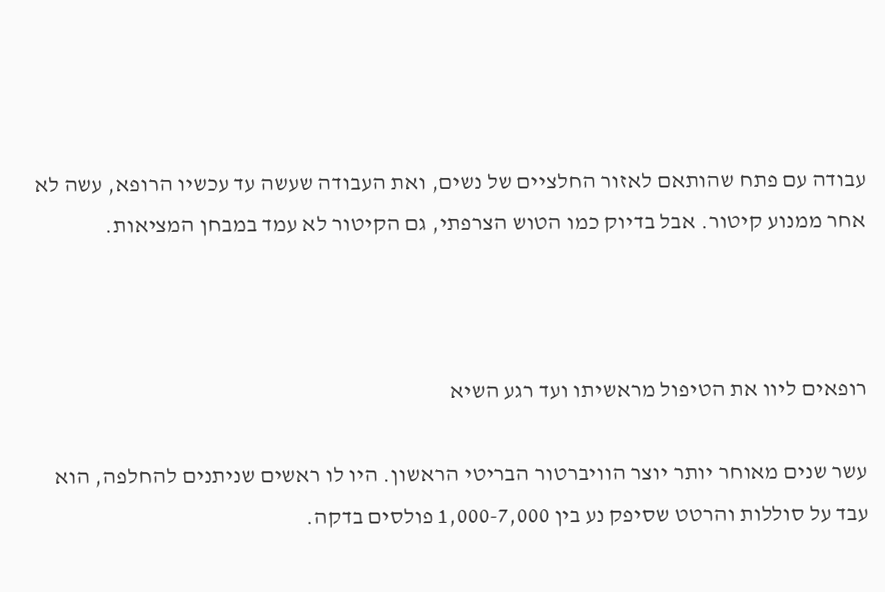עבודה עם פתח שהותאם לאזור החלציים של נשים, ואת העבודה שעשה עד עכשיו הרופא, עשה לא אחר ממנוע קיטור. אבל בדיוק כמו הטוש הצרפתי, גם הקיטור לא עמד במבחן המציאות.



רופאים ליוו את הטיפול מראשיתו ועד רגע השיא

עשר שנים מאוחר יותר יוצר הוויברטור הבריטי הראשון. היו לו ראשים שניתנים להחלפה, הוא עבד על סוללות והרטט שסיפק נע בין 1,000-7,000 פולסים בדקה.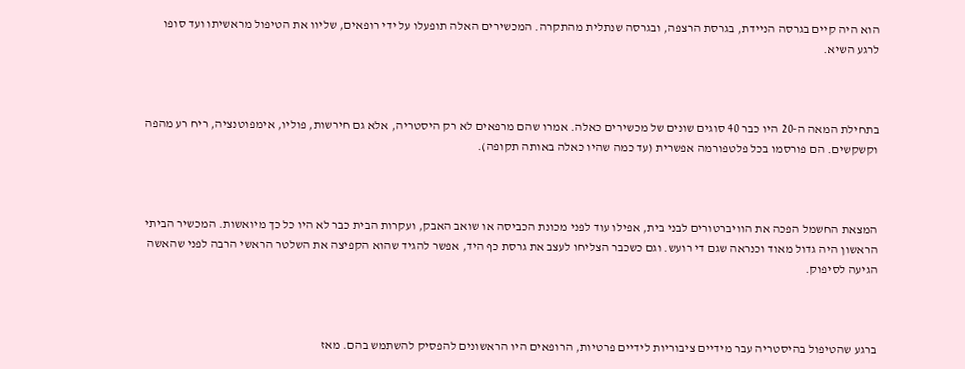הוא היה קיים בגרסה הניידת, בגרסת הרצפה, ובגרסה שנתלית מהתקרה. המכשירים האלה תופעלו על ידי רופאים, שליוו את הטיפול מראשיתו ועד סופו לרגע השיא.



בתחילת המאה ה-20 היו כבר 40 סוגים שונים של מכשירים כאלה. אמרו שהם מרפאים לא רק היסטריה, אלא גם חירשות, פוליו, אימפוטנציה, ריח רע מהפה וקשקשים. הם פורסמו בכל פלטפורמה אפשרית (עד כמה שהיו כאלה באותה תקופה).



המצאת החשמל הפכה את הוויברטורים לבני בית, אפילו עוד לפני מכונת הכביסה או שואב האבק, ועקרות הבית כבר לא היו כל כך מיואשות. המכשיר הביתי הראשון היה גדול מאוד וכנראה שגם די רועש. וגם כשכבר הצליחו לעצב את גרסת כף היד, אפשר להגיד שהוא הקפיצה את השלטר הראשי הרבה לפני שהאשה הגיעה לסיפוק.



ברגע שהטיפול בהיסטריה עבר מידיים ציבוריות לידיים פרטיות, הרופאים היו הראשונים להפסיק להשתמש בהם. מאז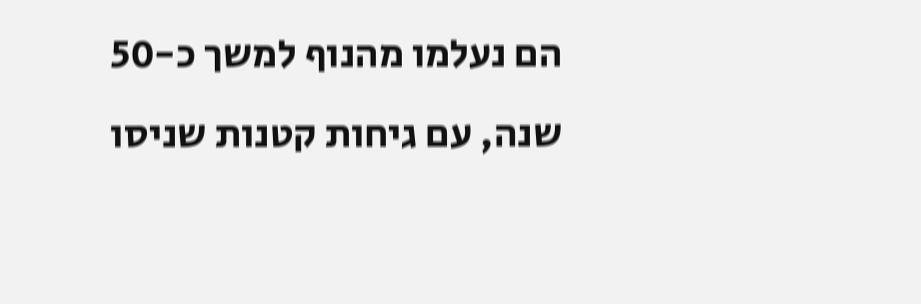הם נעלמו מהנוף למשך כ-50 שנה, עם גיחות קטנות שניסו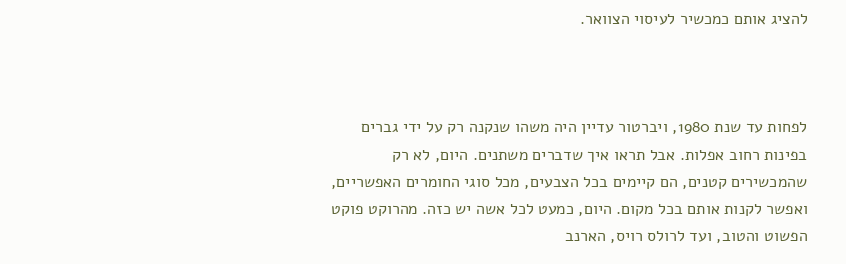להציג אותם כמכשיר לעיסוי הצוואר.



לפחות עד שנת 1980, ויברטור עדיין היה משהו שנקנה רק על ידי גברים בפינות רחוב אפלות. אבל תראו איך שדברים משתנים. היום, לא רק שהמכשירים קטנים, הם קיימים בכל הצבעים, מכל סוגי החומרים האפשריים, ואפשר לקנות אותם בכל מקום. היום, כמעט לכל אשה יש כזה. מהרוקט פוקט הפשוט והטוב, ועד לרולס רויס, הארנב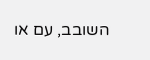השובב, עם או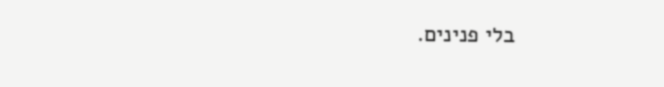בלי פנינים.